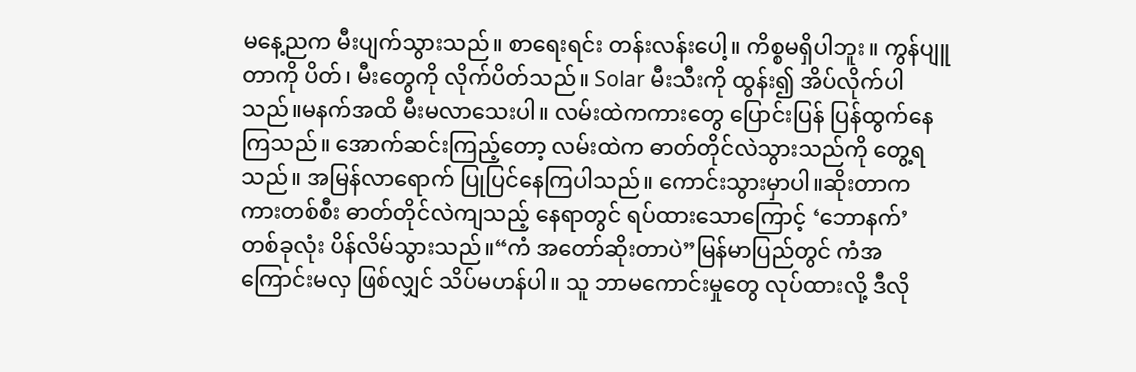မနေ့ညက မီးပျက်သွားသည်။ စာရေးရင်း တန်းလန်းပေါ့။ ကိစ္စမရှိပါဘူး။ ကွန်ပျူ တာကို ပိတ်၊ မီးတွေကို လိုက်ပိတ်သည်။ Solar မီးသီးကို ထွန်း၍ အိပ်လိုက်ပါသည်။မနက်အထိ မီးမလာသေးပါ။ လမ်းထဲကကားတွေ ပြောင်းပြန် ပြန်ထွက်နေကြသည်။ အောက်ဆင်းကြည့်တော့ လမ်းထဲက ဓာတ်တိုင်လဲသွားသည်ကို တွေ့ရသည်။ အမြန်လာရောက် ပြုပြင်နေကြပါသည်။ ကောင်းသွားမှာပါ။ဆိုးတာက ကားတစ်စီး ဓာတ်တိုင်လဲကျသည့် နေရာတွင် ရပ်ထားသောကြောင့် ‘ဘောနက်’ တစ်ခုလုံး ပိန်လိမ်သွားသည်။“ကံ အတော်ဆိုးတာပဲ”မြန်မာပြည်တွင် ကံအကြောင်းမလှ ဖြစ်လျှင် သိပ်မဟန်ပါ။ သူ ဘာမကောင်းမှုတွေ လုပ်ထားလို့ ဒီလို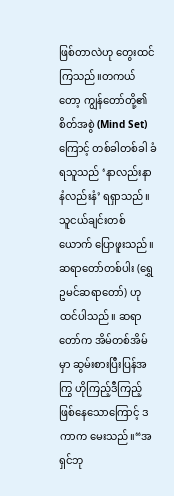ဖြစ်တာလဲဟု တွေးထင်ကြသည်။တကယ်တော့ ကျွန်တော်တို့၏ စိတ်အစွဲ (Mind Set) ကြောင့် တစ်ခါတစ်ခါ ခံရသူသည် ‘နာလည်းနာ နံလည်းနံ’ ရရှာသည်။သူငယ်ချင်းတစ်ယောက် ပြောဖူးသည်။ ဆရာတော်တစ်ပါး (ရွှေဥမင်ဆရာတော်) ဟု ထင်ပါသည်။ ဆရာတော်က အိမ်တစ်အိမ်မှာ ဆွမ်းစားပြီးပြန်အကြွ ဟိုကြည့်ဒီကြည့် ဖြစ်နေသောကြောင့် ဒကာက မေးသည်။“အရှင်ဘု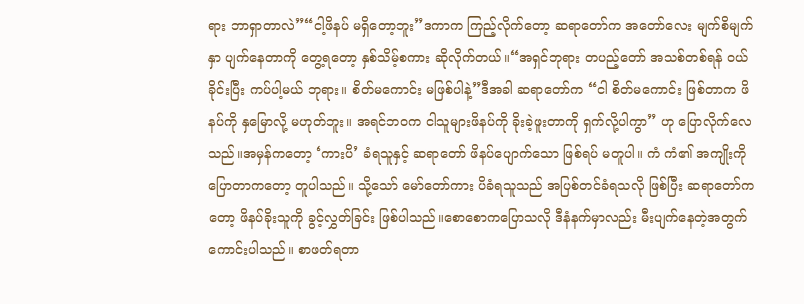ရား ဘာရှာတာလဲ”“ငါ့ဖိနပ် မရှိတော့ဘူး”ဒကာက ကြည့်လိုက်တော့ ဆရာတော်က အတော်လေး မျက်စိမျက်နှာ ပျက်နေတာကို တွေ့ရတော့ နှစ်သိမ့်စကား ဆိုလိုက်တယ်။“အရှင်ဘုရား တပည့်တော် အသစ်တစ်ရန် ဝယ်ခိုင်းပြီး ကပ်ပါ့မယ် ဘုရား။ စိတ်မကောင်း မဖြစ်ပါနဲ့”ဒီအခါ ဆရာတော်က “ငါ စိတ်မကောင်း ဖြစ်တာက ဖိနပ်ကို နှမြောလို့ မဟုတ်ဘူး။ အရင်ဘဝက ငါသူများဖိနပ်ကို ခိုးခဲ့ဖူးတာကို ရှက်လို့ပါကွာ” ဟု ပြောလိုက်လေသည်။အမှန်ကတော့ ‘ကားပိ’ ခံရသူနှင့် ဆရာတော် ဖိနပ်ပျောက်သော ဖြစ်ရပ် မတူပါ။ ကံ ကံ၏ အကျိုးကို ပြောတာကတော့ တူပါသည်။ သို့သော် မော်တော်ကား ပိခံရသူသည် အပြစ်တင်ခံရသလို ဖြစ်ပြီး ဆရာတော်ကတော့ ဖိနပ်ခိုးသူကို ခွင့်လွှတ်ခြင်း ဖြစ်ပါသည်။စောစောကပြောသလို ဒီနံနက်မှာလည်း မီးပျက်နေတဲ့အတွက် ကောင်းပါသည်။ စာဖတ်ရတာ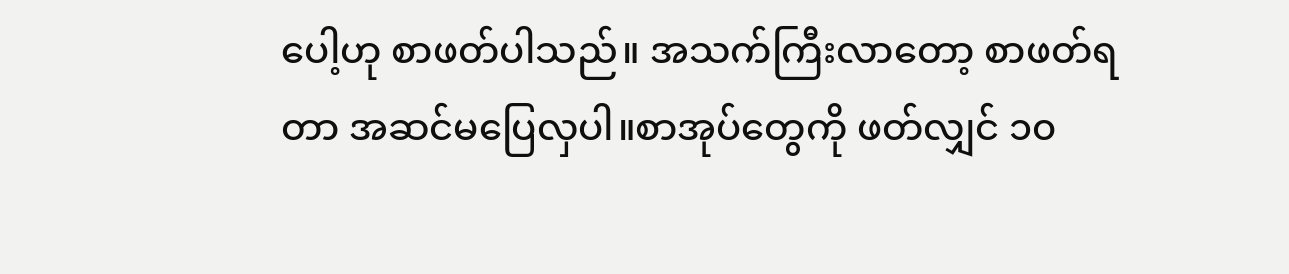ပေါ့ဟု စာဖတ်ပါသည်။ အသက်ကြီးလာတော့ စာဖတ်ရတာ အဆင်မပြေလှပါ။စာအုပ်တွေကို ဖတ်လျှင် ၁၀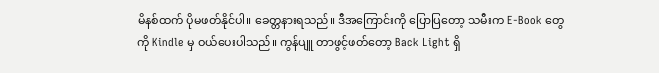မိနစ်ထက် ပိုမဖတ်နိုင်ပါ။ ခေတ္တနားရသည်။ ဒီအကြောင်းကို ပြောပြတော့ သမီးက E-Book တွေကို Kindle မှ ဝယ်ပေးပါသည်။ ကွန်ပျူ တာဖွင့်ဖတ်တော့ Back Light ရှိ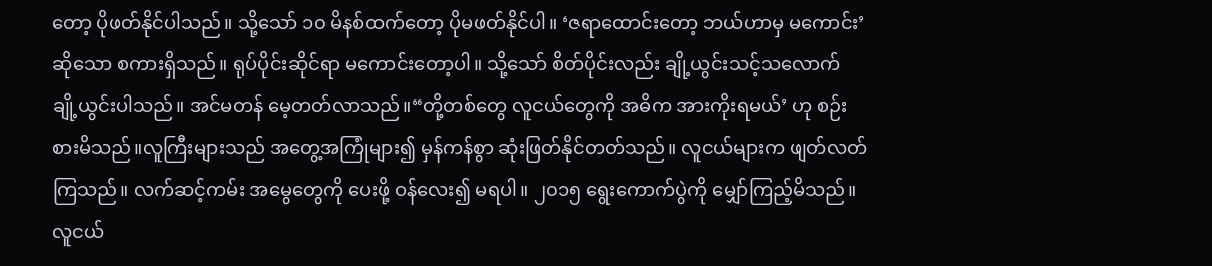တော့ ပိုဖတ်နိုင်ပါသည်။ သို့သော် ၁၀ မိနစ်ထက်တော့ ပိုမဖတ်နိုင်ပါ။ ‘ဇရာထောင်းတော့ ဘယ်ဟာမှ မကောင်း’ ဆိုသော စကားရှိသည်။ ရုပ်ပိုင်းဆိုင်ရာ မကောင်းတော့ပါ။ သို့သော် စိတ်ပိုင်းလည်း ချို့ယွင်းသင့်သလောက် ချို့ယွင်းပါသည်။ အင်မတန် မေ့တတ်လာသည်။“တို့တစ်တွေ လူငယ်တွေကို အဓိက အားကိုးရမယ်’ ဟု စဉ်းစားမိသည်။လူကြီးများသည် အတွေ့အကြုံများ၍ မှန်ကန်စွာ ဆုံးဖြတ်နိုင်တတ်သည်။ လူငယ်များက ဖျတ်လတ်ကြသည်။ လက်ဆင့်ကမ်း အမွေတွေကို ပေးဖို့ ဝန်လေး၍ မရပါ။ ၂၀၁၅ ရွေးကောက်ပွဲကို မျှော်ကြည့်မိသည်။ လူငယ်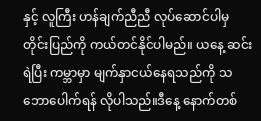နှင့် လူကြီး ဟန်ချက်ညီညီ လုပ်ဆောင်ပါမှ တိုင်းပြည်ကို ကယ်တင်နိုင်ပါမည်။ ယနေ့ ဆင်းရဲပြီး ကမ္ဘာမှာ မျက်နှာငယ်နေရသည်ကို သဘောပေါက်ရန် လိုပါသည်။ဒီနေ့ နောက်တစ်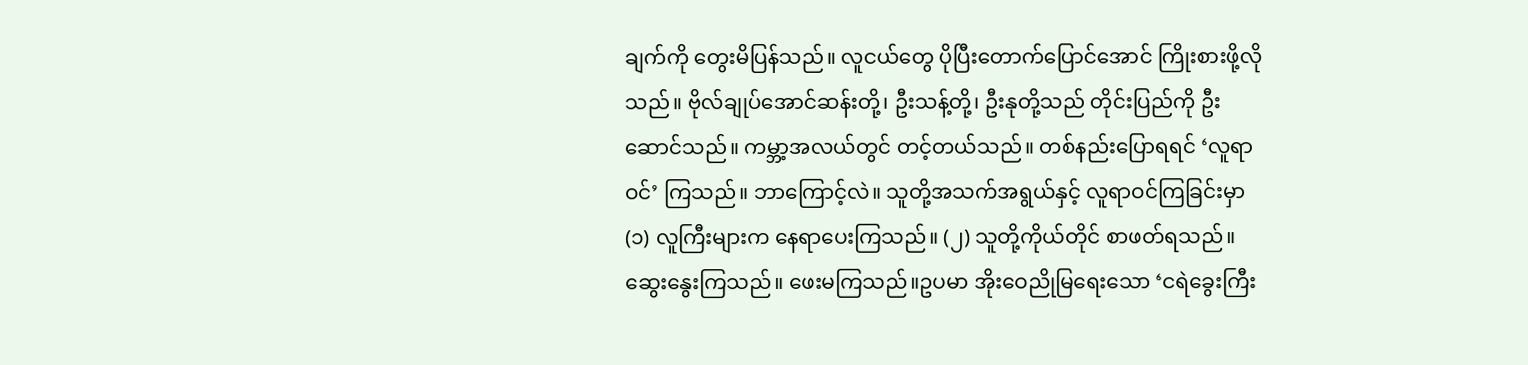ချက်ကို တွေးမိပြန်သည်။ လူငယ်တွေ ပိုပြီးတောက်ပြောင်အောင် ကြိုးစားဖို့လိုသည်။ ဗိုလ်ချုပ်အောင်ဆန်းတို့၊ ဦးသန့်တို့၊ ဦးနုတို့သည် တိုင်းပြည်ကို ဦးဆောင်သည်။ ကမ္ဘာ့အလယ်တွင် တင့်တယ်သည်။ တစ်နည်းပြောရရင် ‘လူရာဝင်’ ကြသည်။ ဘာကြောင့်လဲ။ သူတို့အသက်အရွယ်နှင့် လူရာဝင်ကြခြင်းမှာ (၁) လူကြီးများက နေရာပေးကြသည်။ (၂) သူတို့ကိုယ်တိုင် စာဖတ်ရသည်။ ဆွေးနွေးကြသည်။ ဖေးမကြသည်။ဥပမာ အိုးဝေညိုမြရေးသော ‘ငရဲခွေးကြီး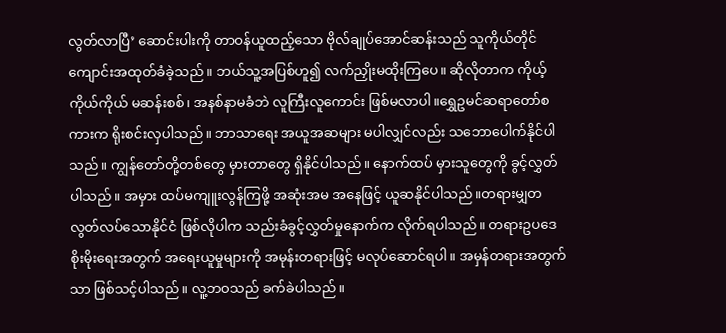လွတ်လာပြီ’ ဆောင်းပါးကို တာဝန်ယူထည့်သော ဗိုလ်ချုပ်အောင်ဆန်းသည် သူကိုယ်တိုင် ကျောင်းအထုတ်ခံခဲ့သည်။ ဘယ်သူ့အပြစ်ဟူ၍ လက်ညှိုးမထိုးကြပေ။ ဆိုလိုတာက ကိုယ့်ကိုယ်ကိုယ် မဆန်းစစ်၊ အနစ်နာမခံဘဲ လူကြီးလူကောင်း ဖြစ်မလာပါ။ရွှေဥမင်ဆရာတော်စကားက ရိုးစင်းလှပါသည်။ ဘာသာရေး အယူအဆများ မပါလျှင်လည်း သဘောပေါက်နိုင်ပါသည်။ ကျွန်တော်တို့တစ်တွေ မှားတာတွေ ရှိနိုင်ပါသည်။ နောက်ထပ် မှားသူတွေကို ခွင့်လွှတ်ပါသည်။ အမှား ထပ်မကျူးလွန်ကြဖို့ အဆုံးအမ အနေဖြင့် ယူဆနိုင်ပါသည်။တရားမျှတ လွတ်လပ်သောနိုင်ငံ ဖြစ်လိုပါက သည်းခံခွင့်လွှတ်မှုနောက်က လိုက်ရပါသည်။ တရားဥပဒေ စိုးမိုးရေးအတွက် အရေးယူမှုများကို အမုန်းတရားဖြင့် မလုပ်ဆောင်ရပါ။ အမှန်တရားအတွက်သာ ဖြစ်သင့်ပါသည်။ လူ့ဘဝသည် ခက်ခဲပါသည်။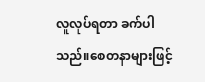လူလုပ်ရတာ ခက်ပါသည်။စေတနာများဖြင့်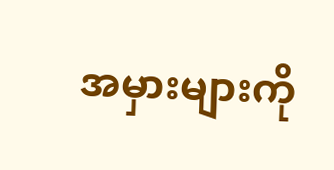အမှားများကို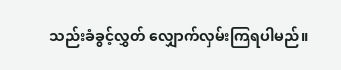သည်းခံခွင့်လွှတ် လျှောက်လှမ်းကြရပါမည်။